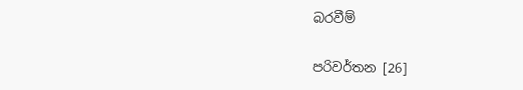බරවීම්

පරිවර්තන [26]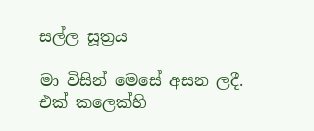සල්ල සූත්‍රය

මා විසින් මෙසේ අසන ලදී. එක් කලෙක්හි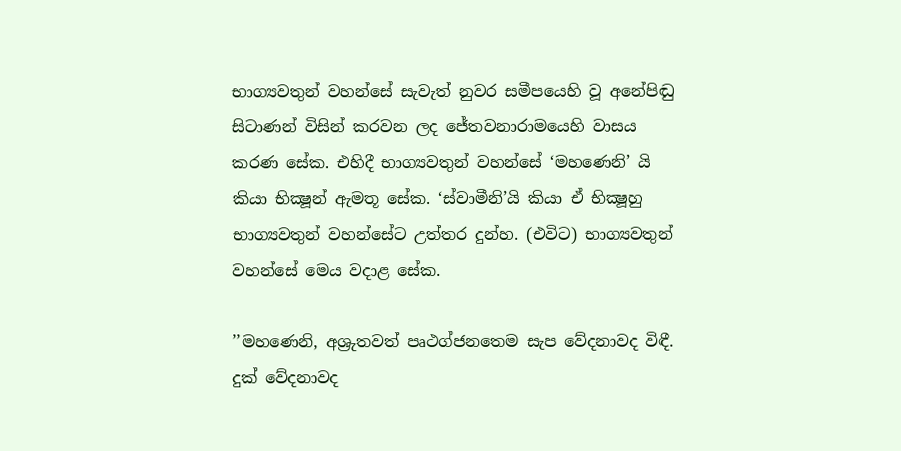භාග්‍යවතුන් වහන්සේ සැවැත් නුවර සමීපයෙහි වූ අනේපිඬු සිටාණන් විසින් කරවන ලද ජේතවනාරාමයෙහි වාසය කරණ සේක. එහිදී භාග්‍යවතුන් වහන්සේ ‘මහණෙනි’ යි කියා භික්‍ෂූන් ඇමතූ සේක. ‘ස්වාමීනි’යි කියා ඒ භික්‍ෂූහු භාග්‍යවතුන් වහන්සේට උත්තර දුන්හ. (එවිට) භාග්‍යවතුන් වහන්සේ මෙය වදාළ සේක.

’’මහණෙනි, අශ්‍රුතවත් පෘථග්ජනතෙම සැප වේදනාවද විඳී. දුක් වේදනාවද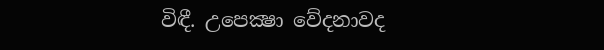විඳී. උපෙක්‍ෂා වේදනාවද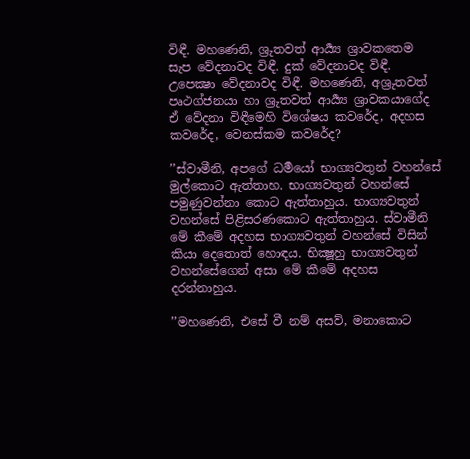විඳී. මහණෙනි, ශ්‍රුතවත් ආර්‍ය්‍ය ශ්‍රාවකතෙම සැප වේදනාවද විඳී. දුක් වේදනාවද විඳී. උපෙක්‍ෂා වේදනාවද විඳී. මහණෙනි, අශ්‍රුතවත් පෘථග්ජනයා හා ශ්‍රුතවත් ආර්‍ය්‍ය ශ්‍රාවකයාගේද ඒ වේදනා විඳීමෙහි විශේෂය කවරේද, අදහස කවරේද, වෙනස්කම කවරේද?

’’ස්වාමීනි, අපගේ ධර්‍මයෝ භාග්‍යවතුන් වහන්සේ මුල්කොට ඇත්තාහ. භාග්‍යවතුන් වහන්සේ පමුණුවන්නා කොට ඇත්තාහුය. භාග්‍යවතුන් වහන්සේ පිළිසරණකොට ඇත්තාහුය. ස්වාමීනි මේ කීමේ අදහස භාග්‍යවතුන් වහන්සේ විසින් කියා දෙතොත් හොඳය. භික්‍ෂූහු භාග්‍යවතුන් වහන්සේගෙන් අසා මේ කීමේ අදහස දරන්නාහුය.

’’මහණෙනි, එසේ වී නම් අසව්, මනාකොට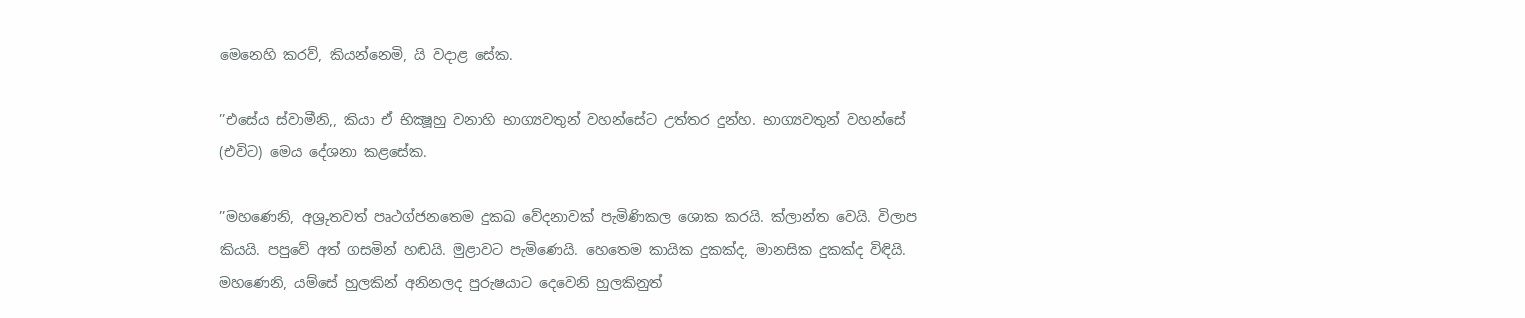මෙනෙහි කරව්, කියන්නෙමි, යි වදාළ සේක.

’’එසේය ස්වාමීනි,, කියා ඒ භික්‍ෂූහු වනාහි භාග්‍යවතුන් වහන්සේට උත්තර දුන්හ. භාග්‍යවතුන් වහන්සේ (එවිට) මෙය දේශනා කළසේක.

’’මහණෙනි, අශ්‍රුතවත් පෘථග්ජනතෙම දුකඛ වේදනාවක් පැමිණිකල ශොක කරයි. ක්ලාන්ත වෙයි. විලාප කියයි. පපුවේ අත් ගසමින් හඬයි. මුළාවට පැමිණෙයි. හෙතෙම කායික දුකක්ද, මානසික දුකක්ද විඳියි. මහණෙනි, යම්සේ හුලකින් අනිනලද පුරුෂයාට දෙවෙනි හුලකිනුත්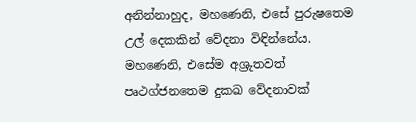අනින්නාහුද, මහණෙනි, එසේ පුරුෂතෙම උල් දෙකකින් වේදනා විඳින්නේය. මහණෙනි, එසේම අශ්‍රුතවත් පෘථග්ජනතෙම දුකඛ වේදනාවක්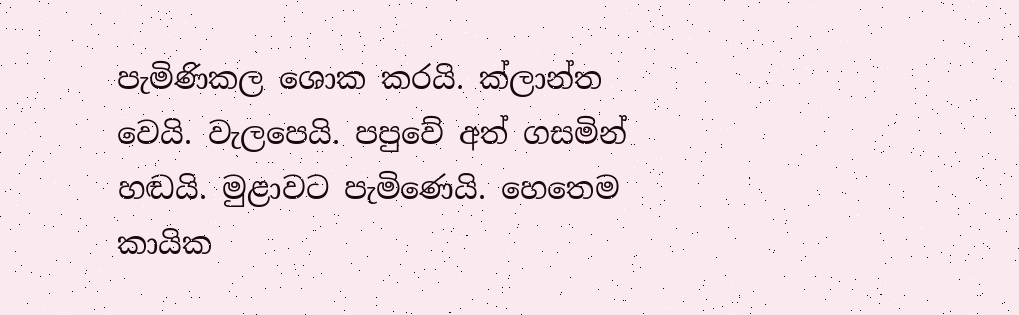පැමිණිකල ශොක කරයි. ක්ලාන්ත වෙයි. වැලපෙයි. පපුවේ අත් ගසමින් හඬයි. මුළාවට පැමිණෙයි. හෙතෙම කායික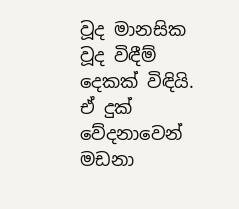වූද මානසික වූද විඳීම් දෙකක් විඳියි. ඒ දුක් වේදනාවෙන් මඩනා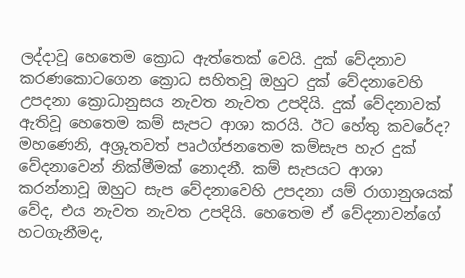ලද්දාවූ හෙතෙම ක්‍රොධ ඇත්තෙක් වෙයි. දුක් වේදනාව කරණකොටගෙන ක්‍රොධ සහිතවූ ඔහුට දුක් වේදනාවෙහි උපදනා ක්‍රොධානුසය නැවත නැවත උපදියි. දුක් වේදනාවක් ඇතිවූ හෙතෙම කම් සැපට ආශා කරයි. ඊට හේතු කවරේද? මහණෙනි, අශ්‍රුතවත් පෘථග්ජනතෙම කම්සැප හැර දුක් වේදනාවෙන් නික්මීමක් නොදනී. කම් සැපයට ආශා කරන්නාවූ ඔහුට සැප වේදනාවෙහි උපදනා යම් රාගානුශයක් වේද, එය නැවත නැවත උපදියි. හෙතෙම ඒ වේදනාවන්ගේ හටගැනීමද,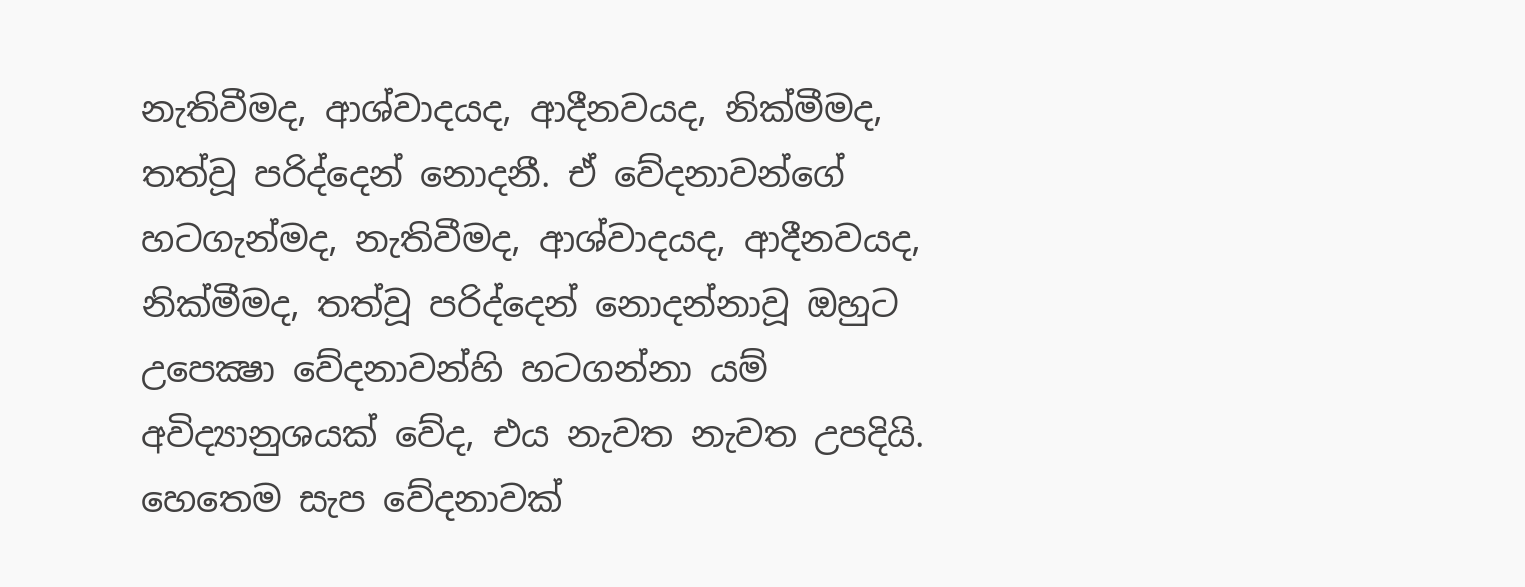නැතිවීමද, ආශ්වාදයද, ආදීනවයද, නික්මීමද, තත්වූ පරිද්දෙන් නොදනී. ඒ වේදනාවන්ගේ හටගැන්මද, නැතිවීමද, ආශ්වාදයද, ආදීනවයද, නික්මීමද, තත්වූ පරිද්දෙන් නොදන්නාවූ ඔහුට උපෙක්‍ෂා වේදනාවන්හි හටගන්නා යම් අවිද්‍යානුශයක් වේද, එය නැවත නැවත උපදියි. හෙතෙම සැප වේදනාවක්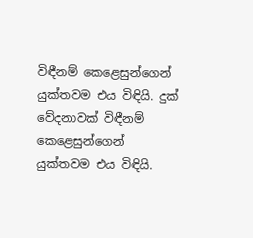විඳීනම් කෙළෙසුන්ගෙන් යුක්තවම එය විඳියි. දුක් වේදනාවක් විඳීනම් කෙළෙසුන්ගෙන් යුක්තවම එය විඳියි.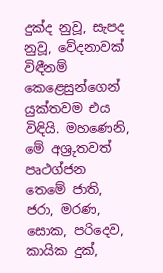දුක්ද නුවූ, සැපද නුවූ, වේදනාවක් විඳීනම් කෙළෙසුන්ගෙන් යුක්තවම එය විඳියි. මහණෙනි, මේ අශ්‍රුතවත් පෘථග්ජන තෙමේ ජාති, ජරා, මරණ, සොක, පරිදෙව, කායික දුක්,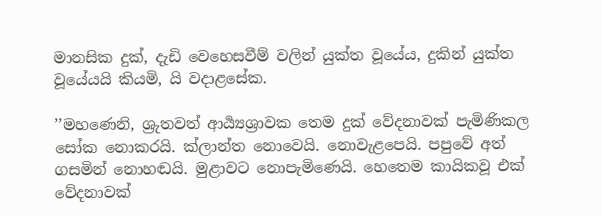මානසික දුක්, දැඩි වෙහෙසවීම් වලින් යුක්ත වූයේය, දුකින් යුක්ත වූයේයයි කියමි, යි වදාළසේක.

’’මහණෙනි, ශ්‍රුතවත් ආර්‍ය්‍යශ්‍රාවක තෙම දුක් වේදනාවක් පැමිණිකල සෝක නොකරයි. ක්ලාන්ත නොවෙයි. නොවැළපෙයි. පපුවේ අත් ගසමින් නොහඬයි. මුළාවට නොපැමිණෙයි. හෙතෙම කායිකවූ එක් වේදනාවක්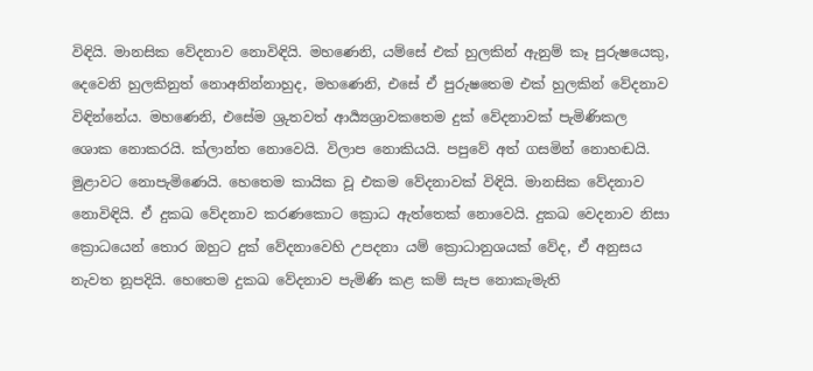විඳියි. මානසික වේදනාව නොවිඳියි. මහණෙනි, යම්සේ එක් හුලකින් ඇනුම් කෑ පුරුෂයෙකු, දෙවෙනි හුලකිනුත් නොඅනින්නාහුද, මහණෙනි, එසේ ඒ පුරුෂතෙම එක් හුලකින් වේදනාව විඳින්නේය. මහණෙනි, එසේම ශ්‍රුතවත් ආර්‍ය්‍යශ්‍රාවකතෙම දුක් වේදනාවක් පැමිණිකල ශොක නොකරයි. ක්ලාන්ත නොවෙයි. විලාප නොකියයි. පපුවේ අත් ගසමින් නොහඬයි. මුළාවට නොපැමිණෙයි. හෙතෙම කායික වූ එකම වේදනාවක් විඳියි. මානසික වේදනාව නොවිඳියි. ඒ දුකඛ වේදනාව කරණකොට ක්‍රොධ ඇත්තෙක් නොවෙයි. දුකඛ වෙදනාව නිසා ක්‍රොධයෙන් තොර ඔහුට දුක් වේදනාවෙහි උපදනා යම් ක්‍රොධානුශයක් වේද, ඒ අනුසය නැවත නූපදියි. හෙතෙම දුකඛ වේදනාව පැමිණි කළ කම් සැප නොකැමැති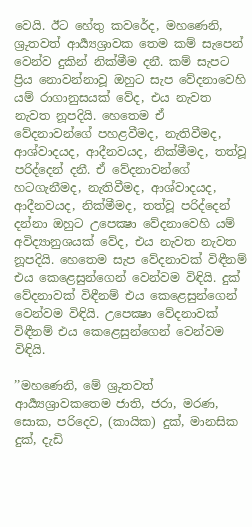වෙයි. ඊට හේතු කවරේද, මහණෙනි, ශ්‍රුතවත් ආර්‍ය්‍යශ්‍රාවක තෙම කම් සැපෙන් වෙන්ව දුකින් නික්මීම දනී. කම් සැපට ප්‍රිය නොවන්නාවූ ඔහුට සැප වේදනාවෙහි යම් රාගානුසයක් වේද, එය නැවත නැවත නූපදියි. හෙතෙම ඒ වේදනාවන්ගේ පහළවීමද, නැතිවීමද, ආශ්වාදයද, ආදීනවයද, නික්මීමද, තත්වූ පරිද්දෙන් දනී. ඒ වේදනාවන්ගේ හටගැනීමද, නැතිවීමද, ආශ්වාදයද, ආදීනවයද, නික්මීමද, තත්වූ පරිද්දෙන් දන්නා ඔහුට උපෙක්‍ෂා වේදනාවෙහි යම් අවිද්‍යානුශයක් වේද, එය නැවත නැවත නූපදියි. හෙතෙම සැප වේදනාවක් විඳීනම් එය කෙළෙසුන්ගෙන් වෙන්වම විඳියි. දුක් වේදනාවක් විඳීනම් එය කෙළෙසුන්ගෙන් වෙන්වම විඳියි. උපෙක්‍ෂා වේදනාවක් විඳීනම් එය කෙළෙසුන්ගෙන් වෙන්වම විඳියි.

’’මහණෙනි, මේ ශ්‍රුතවත් ආර්‍ය්‍යශ්‍රාවකතෙම ජාති, ජරා, මරණ, සොක, පරිදෙව, (කායික) දුක්, මානසික දුක්, දැඩි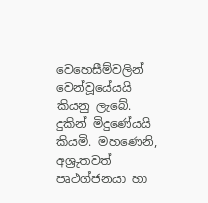වෙහෙසීම්වලින් වෙන්වූයේයයි කියනු ලැබේ. දුකින් මිදුණේයයි කියමි. මහණෙනි, අශ්‍රුතවත් පෘථග්ජනයා හා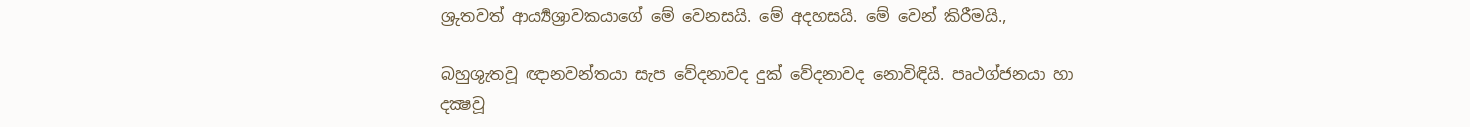ශ්‍රුතවත් ආර්‍ය්‍යශ්‍රාවකයාගේ මේ වෙනසයි. මේ අදහසයි. මේ වෙන් කිරීමයි.,

බහුශුැතවූ ඥානවන්තයා සැප වේදනාවද දුක් වේදනාවද නොවිඳියි. පෘථග්ජනයා හා දක්‍ෂවූ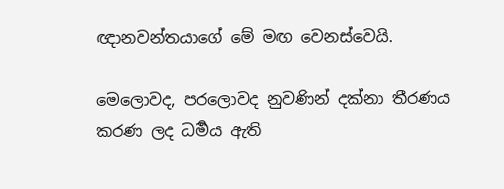ඥානවන්තයාගේ මේ මඟ වෙනස්වෙයි.

මෙලොවද, පරලොවද නුවණින් දක්නා තීරණය කරණ ලද ධර්‍මය ඇති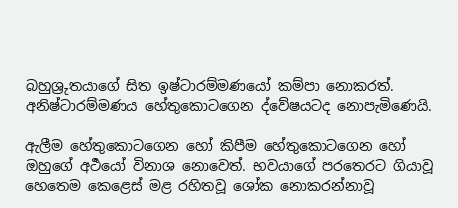බහුශ්‍රුතයාගේ සිත ඉෂ්ටාරම්මණයෝ කම්පා නොකරත්. අනිෂ්ටාරම්මණය හේතුකොටගෙන ද්වේෂයටද නොපැමිණෙයි.

ඇලීම හේතුකොටගෙන හෝ කිපීම හේතුකොටගෙන හෝ ඔහුගේ අර්‍ථයෝ විනාශ නොවෙත්. භවයාගේ පරතෙරට ගියාවූ හෙතෙම කෙළෙස් මළ රහිතවූ ශෝක නොකරන්නාවූ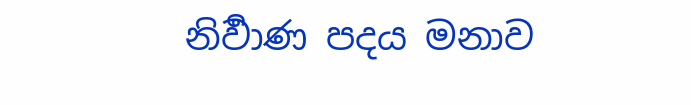නිර්‍වාණ පදය මනාව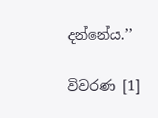දන්නේය.’’

විවරණ [1]